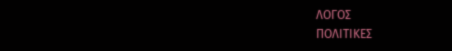ΛΟΓΟΣ
ΠΟΛΙΤΙΚΕΣ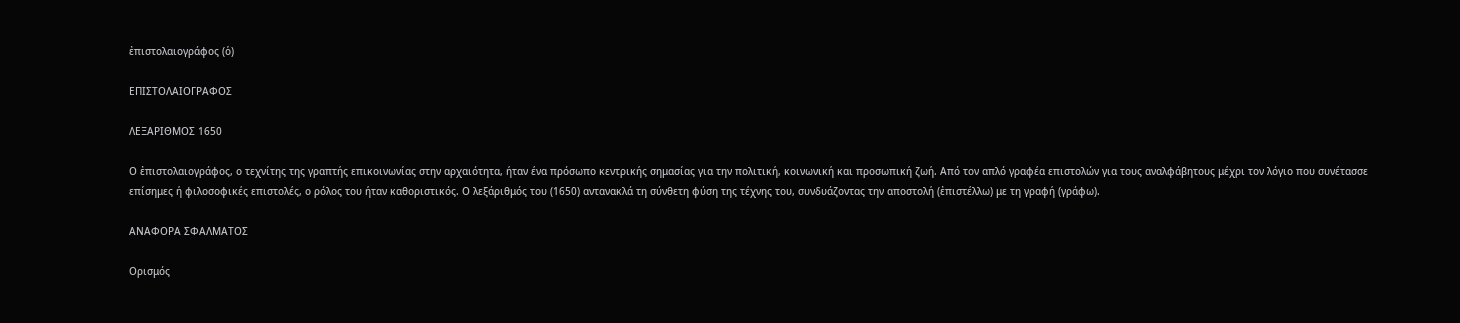ἐπιστολαιογράφος (ὁ)

ΕΠΙΣΤΟΛΑΙΟΓΡΑΦΟΣ

ΛΕΞΑΡΙΘΜΟΣ 1650

Ο ἐπιστολαιογράφος, ο τεχνίτης της γραπτής επικοινωνίας στην αρχαιότητα, ήταν ένα πρόσωπο κεντρικής σημασίας για την πολιτική, κοινωνική και προσωπική ζωή. Από τον απλό γραφέα επιστολών για τους αναλφάβητους μέχρι τον λόγιο που συνέτασσε επίσημες ή φιλοσοφικές επιστολές, ο ρόλος του ήταν καθοριστικός. Ο λεξάριθμός του (1650) αντανακλά τη σύνθετη φύση της τέχνης του, συνδυάζοντας την αποστολή (ἐπιστέλλω) με τη γραφή (γράφω).

ΑΝΑΦΟΡΑ ΣΦΑΛΜΑΤΟΣ

Ορισμός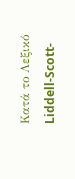Κατά το Λεξικό Liddell-Scott-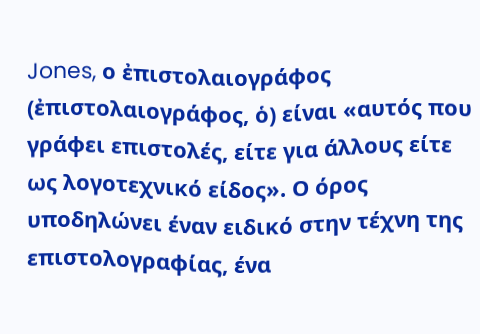Jones, ο ἐπιστολαιογράφος (ἐπιστολαιογράφος, ὁ) είναι «αυτός που γράφει επιστολές, είτε για άλλους είτε ως λογοτεχνικό είδος». Ο όρος υποδηλώνει έναν ειδικό στην τέχνη της επιστολογραφίας, ένα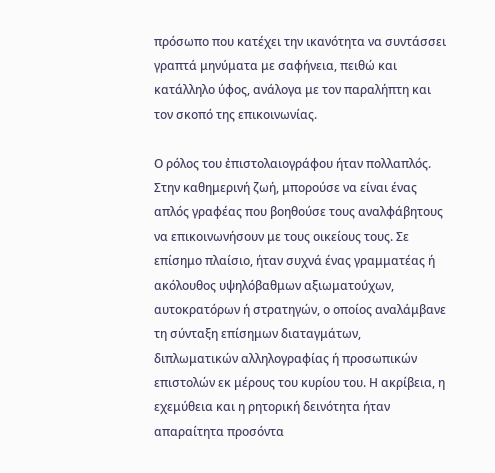πρόσωπο που κατέχει την ικανότητα να συντάσσει γραπτά μηνύματα με σαφήνεια, πειθώ και κατάλληλο ύφος, ανάλογα με τον παραλήπτη και τον σκοπό της επικοινωνίας.

Ο ρόλος του ἐπιστολαιογράφου ήταν πολλαπλός. Στην καθημερινή ζωή, μπορούσε να είναι ένας απλός γραφέας που βοηθούσε τους αναλφάβητους να επικοινωνήσουν με τους οικείους τους. Σε επίσημο πλαίσιο, ήταν συχνά ένας γραμματέας ή ακόλουθος υψηλόβαθμων αξιωματούχων, αυτοκρατόρων ή στρατηγών, ο οποίος αναλάμβανε τη σύνταξη επίσημων διαταγμάτων, διπλωματικών αλληλογραφίας ή προσωπικών επιστολών εκ μέρους του κυρίου του. Η ακρίβεια, η εχεμύθεια και η ρητορική δεινότητα ήταν απαραίτητα προσόντα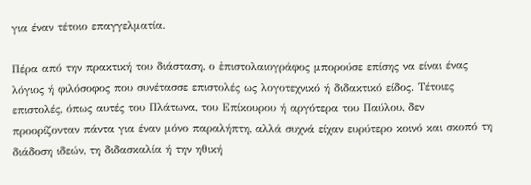για έναν τέτοιο επαγγελματία.

Πέρα από την πρακτική του διάσταση, ο ἐπιστολαιογράφος μπορούσε επίσης να είναι ένας λόγιος ή φιλόσοφος που συνέτασσε επιστολές ως λογοτεχνικό ή διδακτικό είδος. Τέτοιες επιστολές, όπως αυτές του Πλάτωνα, του Επίκουρου ή αργότερα του Παύλου, δεν προορίζονταν πάντα για έναν μόνο παραλήπτη, αλλά συχνά είχαν ευρύτερο κοινό και σκοπό τη διάδοση ιδεών, τη διδασκαλία ή την ηθική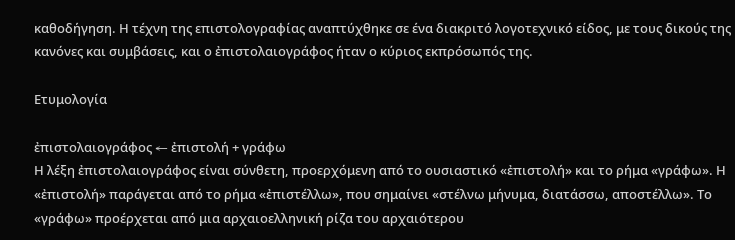καθοδήγηση. Η τέχνη της επιστολογραφίας αναπτύχθηκε σε ένα διακριτό λογοτεχνικό είδος, με τους δικούς της κανόνες και συμβάσεις, και ο ἐπιστολαιογράφος ήταν ο κύριος εκπρόσωπός της.

Ετυμολογία

ἐπιστολαιογράφος ← ἐπιστολή + γράφω
Η λέξη ἐπιστολαιογράφος είναι σύνθετη, προερχόμενη από το ουσιαστικό «ἐπιστολή» και το ρήμα «γράφω». Η «ἐπιστολή» παράγεται από το ρήμα «ἐπιστέλλω», που σημαίνει «στέλνω μήνυμα, διατάσσω, αποστέλλω». Το «γράφω» προέρχεται από μια αρχαιοελληνική ρίζα του αρχαιότερου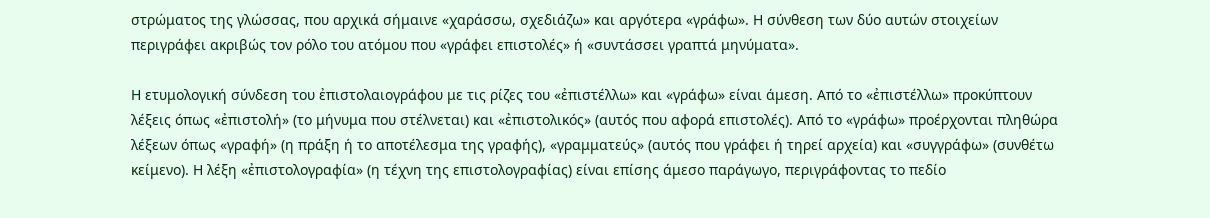στρώματος της γλώσσας, που αρχικά σήμαινε «χαράσσω, σχεδιάζω» και αργότερα «γράφω». Η σύνθεση των δύο αυτών στοιχείων περιγράφει ακριβώς τον ρόλο του ατόμου που «γράφει επιστολές» ή «συντάσσει γραπτά μηνύματα».

Η ετυμολογική σύνδεση του ἐπιστολαιογράφου με τις ρίζες του «ἐπιστέλλω» και «γράφω» είναι άμεση. Από το «ἐπιστέλλω» προκύπτουν λέξεις όπως «ἐπιστολή» (το μήνυμα που στέλνεται) και «ἐπιστολικός» (αυτός που αφορά επιστολές). Από το «γράφω» προέρχονται πληθώρα λέξεων όπως «γραφή» (η πράξη ή το αποτέλεσμα της γραφής), «γραμματεύς» (αυτός που γράφει ή τηρεί αρχεία) και «συγγράφω» (συνθέτω κείμενο). Η λέξη «ἐπιστολογραφία» (η τέχνη της επιστολογραφίας) είναι επίσης άμεσο παράγωγο, περιγράφοντας το πεδίο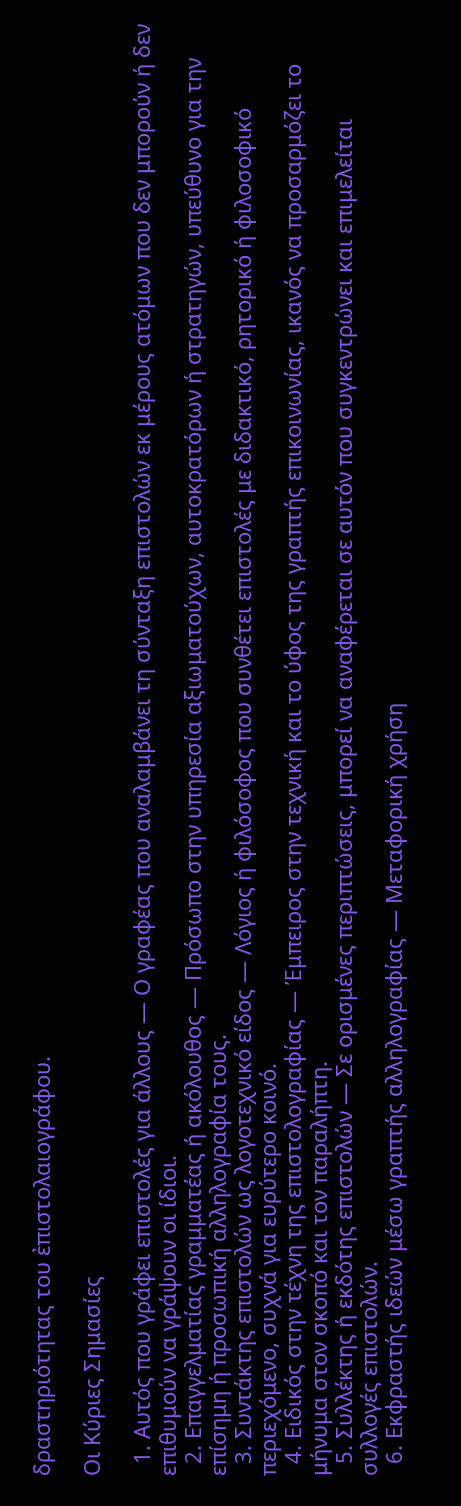δραστηριότητας του ἐπιστολαιογράφου.

Οι Κύριες Σημασίες

  1. Αυτός που γράφει επιστολές για άλλους — Ο γραφέας που αναλαμβάνει τη σύνταξη επιστολών εκ μέρους ατόμων που δεν μπορούν ή δεν επιθυμούν να γράψουν οι ίδιοι.
  2. Επαγγελματίας γραμματέας ή ακόλουθος — Πρόσωπο στην υπηρεσία αξιωματούχων, αυτοκρατόρων ή στρατηγών, υπεύθυνο για την επίσημη ή προσωπική αλληλογραφία τους.
  3. Συντάκτης επιστολών ως λογοτεχνικό είδος — Λόγιος ή φιλόσοφος που συνθέτει επιστολές με διδακτικό, ρητορικό ή φιλοσοφικό περιεχόμενο, συχνά για ευρύτερο κοινό.
  4. Ειδικός στην τέχνη της επιστολογραφίας — Έμπειρος στην τεχνική και το ύφος της γραπτής επικοινωνίας, ικανός να προσαρμόζει το μήνυμα στον σκοπό και τον παραλήπτη.
  5. Συλλέκτης ή εκδότης επιστολών — Σε ορισμένες περιπτώσεις, μπορεί να αναφέρεται σε αυτόν που συγκεντρώνει και επιμελείται συλλογές επιστολών.
  6. Εκφραστής ιδεών μέσω γραπτής αλληλογραφίας — Μεταφορική χρήση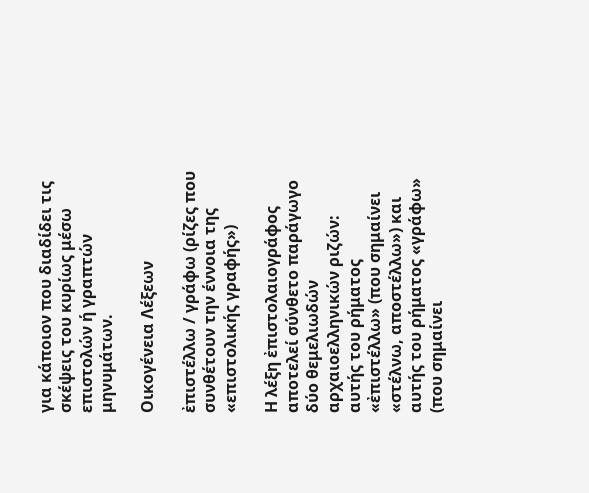για κάποιον που διαδίδει τις σκέψεις του κυρίως μέσω επιστολών ή γραπτών μηνυμάτων.

Οικογένεια Λέξεων

ἐπιστέλλω / γράφω (ρίζες που συνθέτουν την έννοια της «επιστολικής γραφής»)

Η λέξη ἐπιστολαιογράφος αποτελεί σύνθετο παράγωγο δύο θεμελιωδών αρχαιοελληνικών ριζών: αυτής του ρήματος «ἐπιστέλλω» (που σημαίνει «στέλνω, αποστέλλω») και αυτής του ρήματος «γράφω» (που σημαίνει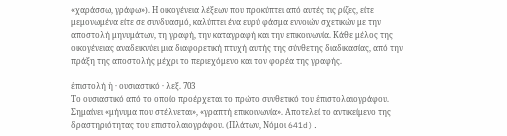«χαράσσω, γράφω»). Η οικογένεια λέξεων που προκύπτει από αυτές τις ρίζες, είτε μεμονωμένα είτε σε συνδυασμό, καλύπτει ένα ευρύ φάσμα εννοιών σχετικών με την αποστολή μηνυμάτων, τη γραφή, την καταγραφή και την επικοινωνία. Κάθε μέλος της οικογένειας αναδεικνύει μια διαφορετική πτυχή αυτής της σύνθετης διαδικασίας, από την πράξη της αποστολής μέχρι το περιεχόμενο και τον φορέα της γραφής.

ἐπιστολή ἡ · ουσιαστικό · λεξ. 703
Το ουσιαστικό από το οποίο προέρχεται το πρώτο συνθετικό του ἐπιστολαιογράφου. Σημαίνει «μήνυμα που στέλνεται», «γραπτή επικοινωνία». Αποτελεί το αντικείμενο της δραστηριότητας του επιστολαιογράφου. (Πλάτων, Νόμοι 641d).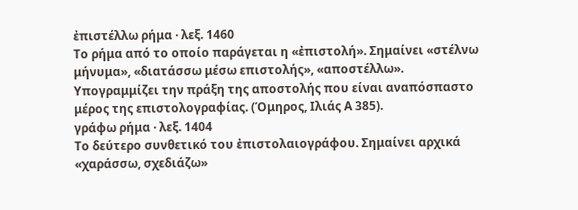ἐπιστέλλω ρήμα · λεξ. 1460
Το ρήμα από το οποίο παράγεται η «ἐπιστολή». Σημαίνει «στέλνω μήνυμα», «διατάσσω μέσω επιστολής», «αποστέλλω». Υπογραμμίζει την πράξη της αποστολής που είναι αναπόσπαστο μέρος της επιστολογραφίας. (Όμηρος, Ιλιάς Α 385).
γράφω ρήμα · λεξ. 1404
Το δεύτερο συνθετικό του ἐπιστολαιογράφου. Σημαίνει αρχικά «χαράσσω, σχεδιάζω»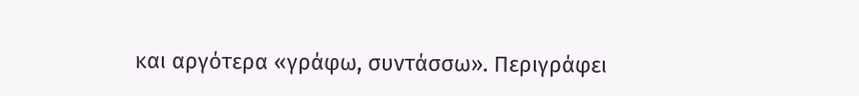και αργότερα «γράφω, συντάσσω». Περιγράφει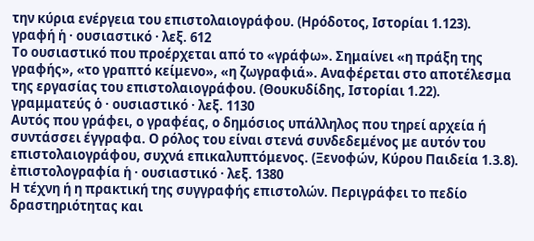την κύρια ενέργεια του επιστολαιογράφου. (Ηρόδοτος, Ιστορίαι 1.123).
γραφή ἡ · ουσιαστικό · λεξ. 612
Το ουσιαστικό που προέρχεται από το «γράφω». Σημαίνει «η πράξη της γραφής», «το γραπτό κείμενο», «η ζωγραφιά». Αναφέρεται στο αποτέλεσμα της εργασίας του επιστολαιογράφου. (Θουκυδίδης, Ιστορίαι 1.22).
γραμματεύς ὁ · ουσιαστικό · λεξ. 1130
Αυτός που γράφει, ο γραφέας, ο δημόσιος υπάλληλος που τηρεί αρχεία ή συντάσσει έγγραφα. Ο ρόλος του είναι στενά συνδεδεμένος με αυτόν του επιστολαιογράφου, συχνά επικαλυπτόμενος. (Ξενοφών, Κύρου Παιδεία 1.3.8).
ἐπιστολογραφία ἡ · ουσιαστικό · λεξ. 1380
Η τέχνη ή η πρακτική της συγγραφής επιστολών. Περιγράφει το πεδίο δραστηριότητας και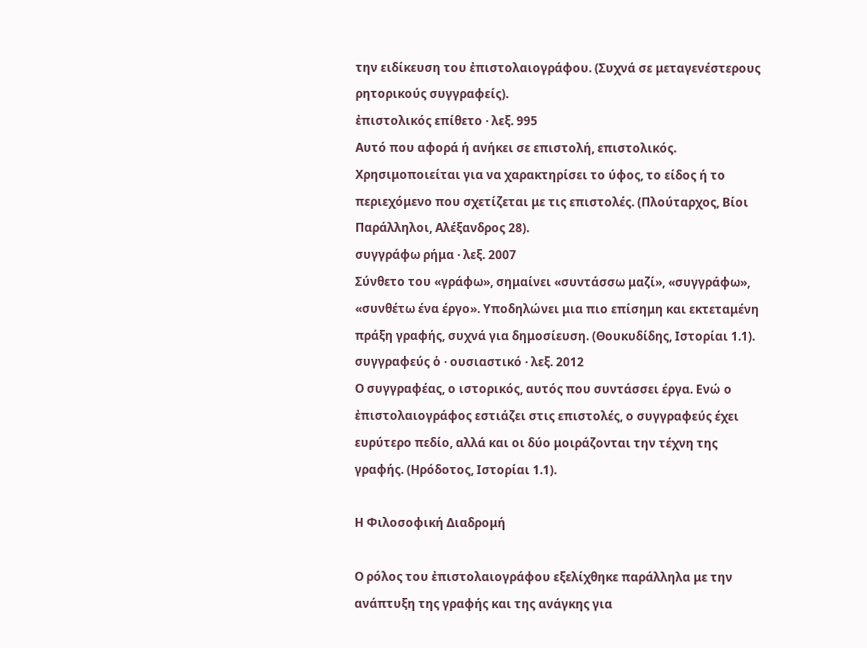την ειδίκευση του ἐπιστολαιογράφου. (Συχνά σε μεταγενέστερους ρητορικούς συγγραφείς).
ἐπιστολικός επίθετο · λεξ. 995
Αυτό που αφορά ή ανήκει σε επιστολή, επιστολικός. Χρησιμοποιείται για να χαρακτηρίσει το ύφος, το είδος ή το περιεχόμενο που σχετίζεται με τις επιστολές. (Πλούταρχος, Βίοι Παράλληλοι, Αλέξανδρος 28).
συγγράφω ρήμα · λεξ. 2007
Σύνθετο του «γράφω», σημαίνει «συντάσσω μαζί», «συγγράφω», «συνθέτω ένα έργο». Υποδηλώνει μια πιο επίσημη και εκτεταμένη πράξη γραφής, συχνά για δημοσίευση. (Θουκυδίδης, Ιστορίαι 1.1).
συγγραφεύς ὁ · ουσιαστικό · λεξ. 2012
Ο συγγραφέας, ο ιστορικός, αυτός που συντάσσει έργα. Ενώ ο ἐπιστολαιογράφος εστιάζει στις επιστολές, ο συγγραφεύς έχει ευρύτερο πεδίο, αλλά και οι δύο μοιράζονται την τέχνη της γραφής. (Ηρόδοτος, Ιστορίαι 1.1).

Η Φιλοσοφική Διαδρομή

Ο ρόλος του ἐπιστολαιογράφου εξελίχθηκε παράλληλα με την ανάπτυξη της γραφής και της ανάγκης για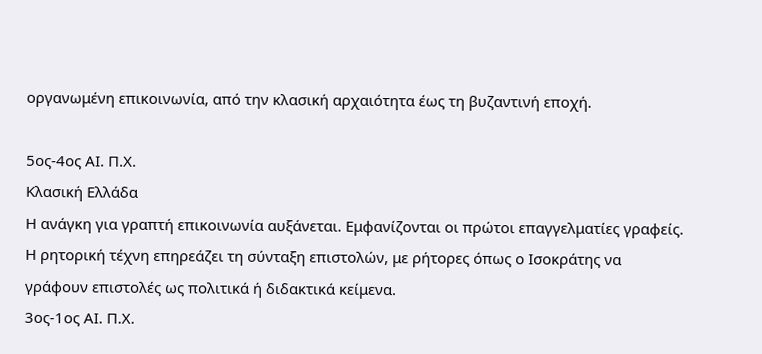οργανωμένη επικοινωνία, από την κλασική αρχαιότητα έως τη βυζαντινή εποχή.

5ος-4ος ΑΙ. Π.Χ.
Κλασική Ελλάδα
Η ανάγκη για γραπτή επικοινωνία αυξάνεται. Εμφανίζονται οι πρώτοι επαγγελματίες γραφείς. Η ρητορική τέχνη επηρεάζει τη σύνταξη επιστολών, με ρήτορες όπως ο Ισοκράτης να γράφουν επιστολές ως πολιτικά ή διδακτικά κείμενα.
3ος-1ος ΑΙ. Π.Χ.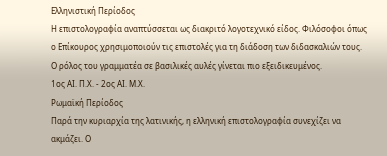Ελληνιστική Περίοδος
Η επιστολογραφία αναπτύσσεται ως διακριτό λογοτεχνικό είδος. Φιλόσοφοι όπως ο Επίκουρος χρησιμοποιούν τις επιστολές για τη διάδοση των διδασκαλιών τους. Ο ρόλος του γραμματέα σε βασιλικές αυλές γίνεται πιο εξειδικευμένος.
1ος ΑΙ. Π.Χ. - 2ος ΑΙ. Μ.Χ.
Ρωμαϊκή Περίοδος
Παρά την κυριαρχία της λατινικής, η ελληνική επιστολογραφία συνεχίζει να ακμάζει. Ο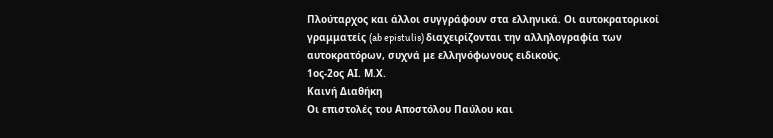Πλούταρχος και άλλοι συγγράφουν στα ελληνικά. Οι αυτοκρατορικοί γραμματείς (ab epistulis) διαχειρίζονται την αλληλογραφία των αυτοκρατόρων, συχνά με ελληνόφωνους ειδικούς.
1ος-2ος ΑΙ. Μ.Χ.
Καινή Διαθήκη
Οι επιστολές του Αποστόλου Παύλου και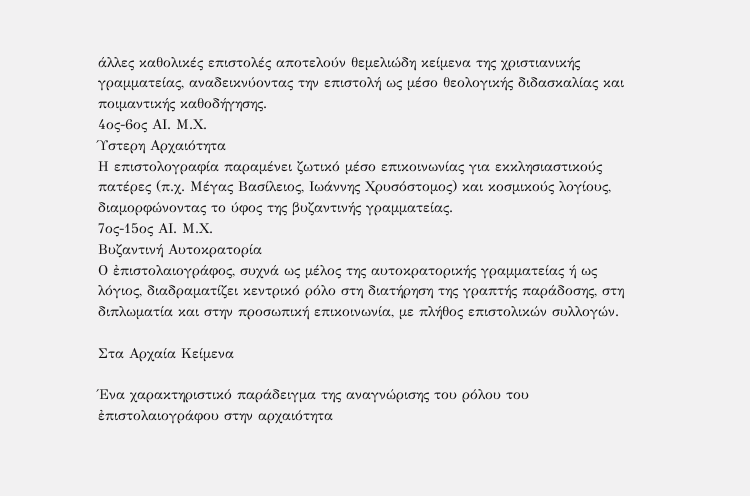άλλες καθολικές επιστολές αποτελούν θεμελιώδη κείμενα της χριστιανικής γραμματείας, αναδεικνύοντας την επιστολή ως μέσο θεολογικής διδασκαλίας και ποιμαντικής καθοδήγησης.
4ος-6ος ΑΙ. Μ.Χ.
Ύστερη Αρχαιότητα
Η επιστολογραφία παραμένει ζωτικό μέσο επικοινωνίας για εκκλησιαστικούς πατέρες (π.χ. Μέγας Βασίλειος, Ιωάννης Χρυσόστομος) και κοσμικούς λογίους, διαμορφώνοντας το ύφος της βυζαντινής γραμματείας.
7ος-15ος ΑΙ. Μ.Χ.
Βυζαντινή Αυτοκρατορία
Ο ἐπιστολαιογράφος, συχνά ως μέλος της αυτοκρατορικής γραμματείας ή ως λόγιος, διαδραματίζει κεντρικό ρόλο στη διατήρηση της γραπτής παράδοσης, στη διπλωματία και στην προσωπική επικοινωνία, με πλήθος επιστολικών συλλογών.

Στα Αρχαία Κείμενα

Ένα χαρακτηριστικό παράδειγμα της αναγνώρισης του ρόλου του ἐπιστολαιογράφου στην αρχαιότητα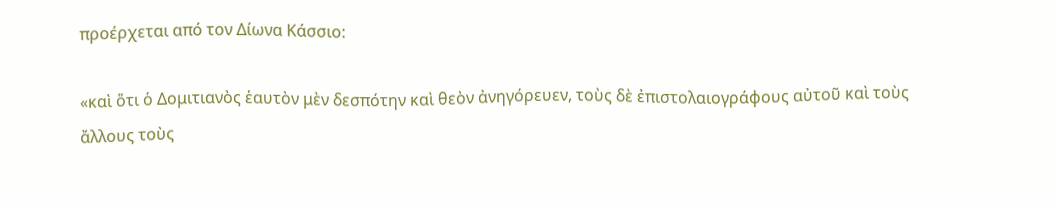προέρχεται από τον Δίωνα Κάσσιο:

«καὶ ὅτι ὁ Δομιτιανὸς ἑαυτὸν μὲν δεσπότην καὶ θεὸν ἀνηγόρευεν, τοὺς δὲ ἐπιστολαιογράφους αὐτοῦ καὶ τοὺς ἄλλους τοὺς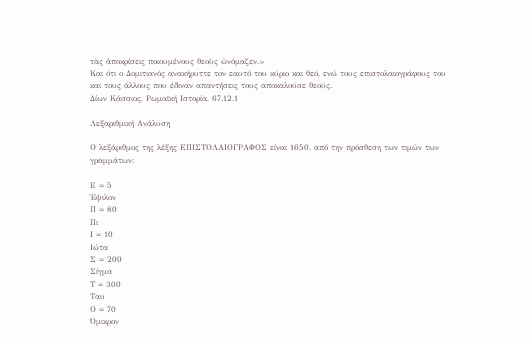τὰς ἀποκρίσεις ποιουμένους θεοὺς ὠνόμαζεν.»
Και ότι ο Δομιτιανός ανακήρυττε τον εαυτό του κύριο και θεό, ενώ τους επιστολαιογράφους του και τους άλλους που έδιναν απαντήσεις τους αποκαλούσε θεούς.
Δίων Κάσσιος, Ρωμαϊκή Ιστορία, 67.12.1

Λεξαριθμική Ανάλυση

Ο λεξάριθμος της λέξης ΕΠΙΣΤΟΛΑΙΟΓΡΑΦΟΣ είναι 1650, από την πρόσθεση των τιμών των γραμμάτων:

Ε = 5
Έψιλον
Π = 80
Πι
Ι = 10
Ιώτα
Σ = 200
Σίγμα
Τ = 300
Ταυ
Ο = 70
Όμικρον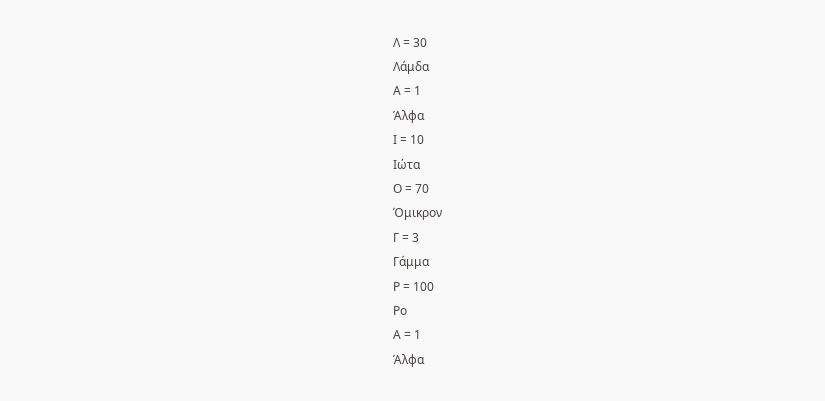Λ = 30
Λάμδα
Α = 1
Άλφα
Ι = 10
Ιώτα
Ο = 70
Όμικρον
Γ = 3
Γάμμα
Ρ = 100
Ρο
Α = 1
Άλφα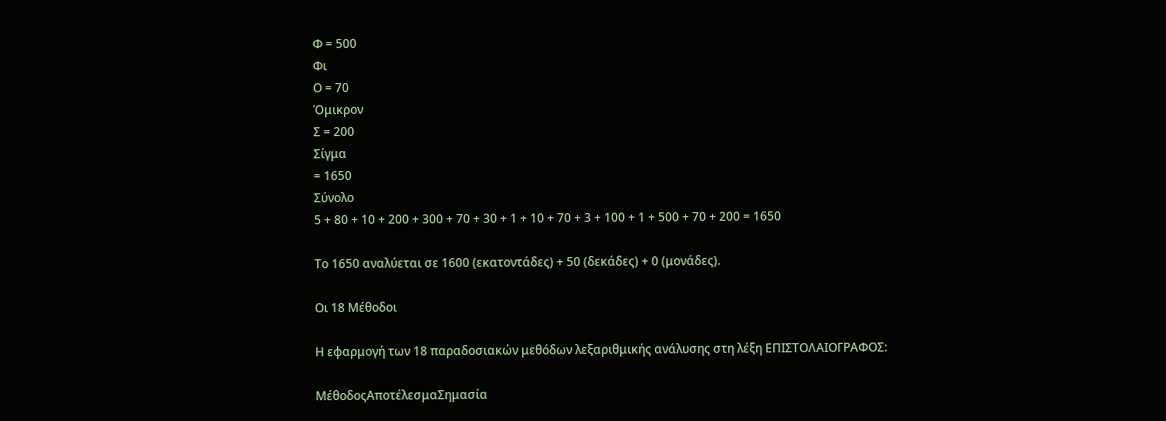Φ = 500
Φι
Ο = 70
Όμικρον
Σ = 200
Σίγμα
= 1650
Σύνολο
5 + 80 + 10 + 200 + 300 + 70 + 30 + 1 + 10 + 70 + 3 + 100 + 1 + 500 + 70 + 200 = 1650

Το 1650 αναλύεται σε 1600 (εκατοντάδες) + 50 (δεκάδες) + 0 (μονάδες).

Οι 18 Μέθοδοι

Η εφαρμογή των 18 παραδοσιακών μεθόδων λεξαριθμικής ανάλυσης στη λέξη ΕΠΙΣΤΟΛΑΙΟΓΡΑΦΟΣ:

ΜέθοδοςΑποτέλεσμαΣημασία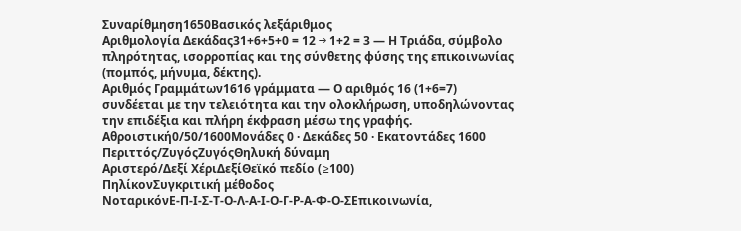Συναρίθμηση1650Βασικός λεξάριθμος
Αριθμολογία Δεκάδας31+6+5+0 = 12 → 1+2 = 3 — Η Τριάδα, σύμβολο πληρότητας, ισορροπίας και της σύνθετης φύσης της επικοινωνίας (πομπός, μήνυμα, δέκτης).
Αριθμός Γραμμάτων1616 γράμματα — Ο αριθμός 16 (1+6=7) συνδέεται με την τελειότητα και την ολοκλήρωση, υποδηλώνοντας την επιδέξια και πλήρη έκφραση μέσω της γραφής.
Αθροιστική0/50/1600Μονάδες 0 · Δεκάδες 50 · Εκατοντάδες 1600
Περιττός/ΖυγόςΖυγόςΘηλυκή δύναμη
Αριστερό/Δεξί ΧέριΔεξίΘεϊκό πεδίο (≥100)
ΠηλίκονΣυγκριτική μέθοδος
ΝοταρικόνΕ-Π-Ι-Σ-Τ-Ο-Λ-Α-Ι-Ο-Γ-Ρ-Α-Φ-Ο-ΣΕπικοινωνία,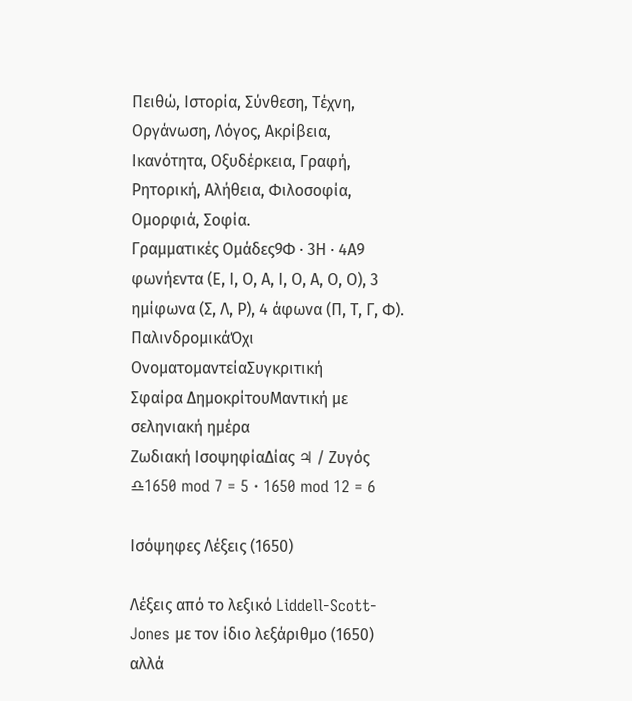Πειθώ, Ιστορία, Σύνθεση, Τέχνη, Οργάνωση, Λόγος, Ακρίβεια, Ικανότητα, Οξυδέρκεια, Γραφή, Ρητορική, Αλήθεια, Φιλοσοφία, Ομορφιά, Σοφία.
Γραμματικές Ομάδες9Φ · 3Η · 4Α9 φωνήεντα (Ε, Ι, Ο, Α, Ι, Ο, Α, Ο, Ο), 3 ημίφωνα (Σ, Λ, Ρ), 4 άφωνα (Π, Τ, Γ, Φ).
ΠαλινδρομικάΌχι
ΟνοματομαντείαΣυγκριτική
Σφαίρα ΔημοκρίτουΜαντική με σεληνιακή ημέρα
Ζωδιακή ΙσοψηφίαΔίας ♃ / Ζυγός ♎1650 mod 7 = 5 · 1650 mod 12 = 6

Ισόψηφες Λέξεις (1650)

Λέξεις από το λεξικό Liddell-Scott-Jones με τον ίδιο λεξάριθμο (1650) αλλά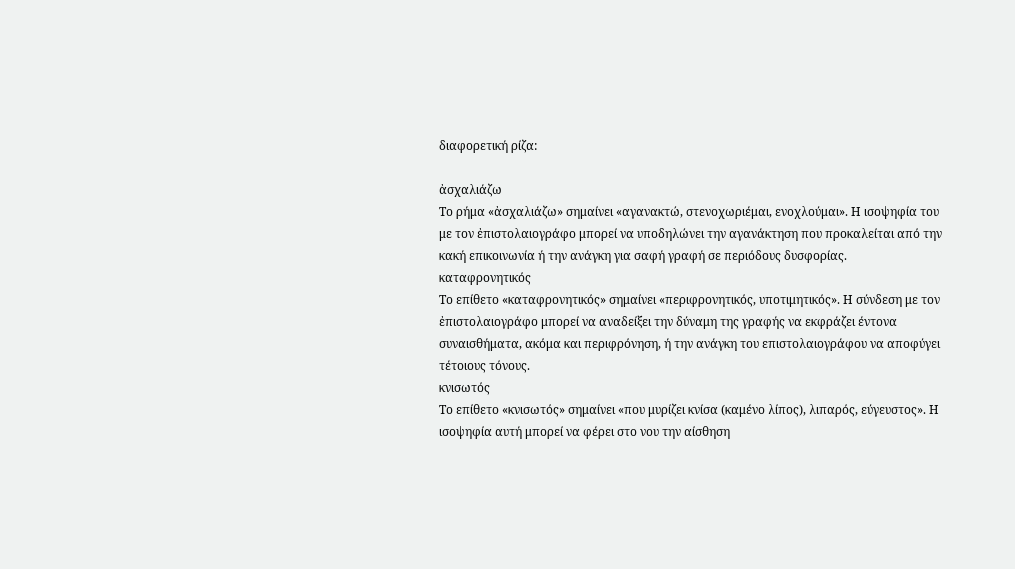διαφορετική ρίζα:

ἀσχαλιάζω
Το ρήμα «ἀσχαλιάζω» σημαίνει «αγανακτώ, στενοχωριέμαι, ενοχλούμαι». Η ισοψηφία του με τον ἐπιστολαιογράφο μπορεί να υποδηλώνει την αγανάκτηση που προκαλείται από την κακή επικοινωνία ή την ανάγκη για σαφή γραφή σε περιόδους δυσφορίας.
καταφρονητικός
Το επίθετο «καταφρονητικός» σημαίνει «περιφρονητικός, υποτιμητικός». Η σύνδεση με τον ἐπιστολαιογράφο μπορεί να αναδείξει την δύναμη της γραφής να εκφράζει έντονα συναισθήματα, ακόμα και περιφρόνηση, ή την ανάγκη του επιστολαιογράφου να αποφύγει τέτοιους τόνους.
κνισωτός
Το επίθετο «κνισωτός» σημαίνει «που μυρίζει κνίσα (καμένο λίπος), λιπαρός, εύγευστος». Η ισοψηφία αυτή μπορεί να φέρει στο νου την αίσθηση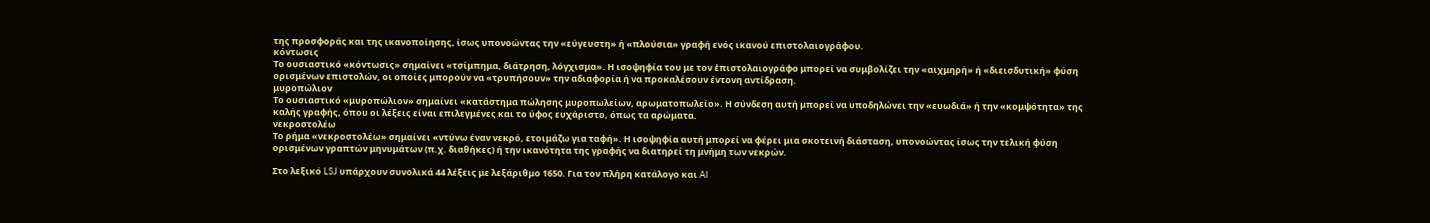της προσφοράς και της ικανοποίησης, ίσως υπονοώντας την «εύγευστη» ή «πλούσια» γραφή ενός ικανού επιστολαιογράφου.
κόντωσις
Το ουσιαστικό «κόντωσις» σημαίνει «τσίμπημα, διάτρηση, λόγχισμα». Η ισοψηφία του με τον ἐπιστολαιογράφο μπορεί να συμβολίζει την «αιχμηρή» ή «διεισδυτική» φύση ορισμένων επιστολών, οι οποίες μπορούν να «τρυπήσουν» την αδιαφορία ή να προκαλέσουν έντονη αντίδραση.
μυροπώλιον
Το ουσιαστικό «μυροπώλιον» σημαίνει «κατάστημα πώλησης μυροπωλείων, αρωματοπωλείο». Η σύνδεση αυτή μπορεί να υποδηλώνει την «ευωδιά» ή την «κομψότητα» της καλής γραφής, όπου οι λέξεις είναι επιλεγμένες και το ύφος ευχάριστο, όπως τα αρώματα.
νεκροστολέω
Το ρήμα «νεκροστολέω» σημαίνει «ντύνω έναν νεκρό, ετοιμάζω για ταφή». Η ισοψηφία αυτή μπορεί να φέρει μια σκοτεινή διάσταση, υπονοώντας ίσως την τελική φύση ορισμένων γραπτών μηνυμάτων (π.χ. διαθήκες) ή την ικανότητα της γραφής να διατηρεί τη μνήμη των νεκρών.

Στο λεξικό LSJ υπάρχουν συνολικά 44 λέξεις με λεξάριθμο 1650. Για τον πλήρη κατάλογο και AI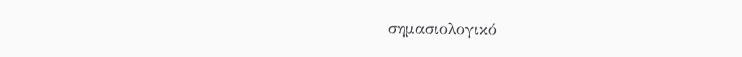σημασιολογικό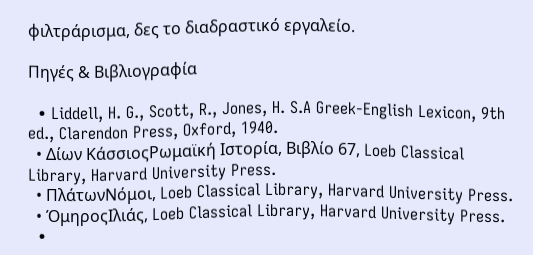φιλτράρισμα, δες το διαδραστικό εργαλείο.

Πηγές & Βιβλιογραφία

  • Liddell, H. G., Scott, R., Jones, H. S.A Greek-English Lexicon, 9th ed., Clarendon Press, Oxford, 1940.
  • Δίων ΚάσσιοςΡωμαϊκή Ιστορία, Βιβλίο 67, Loeb Classical Library, Harvard University Press.
  • ΠλάτωνΝόμοι, Loeb Classical Library, Harvard University Press.
  • ΌμηροςΙλιάς, Loeb Classical Library, Harvard University Press.
  •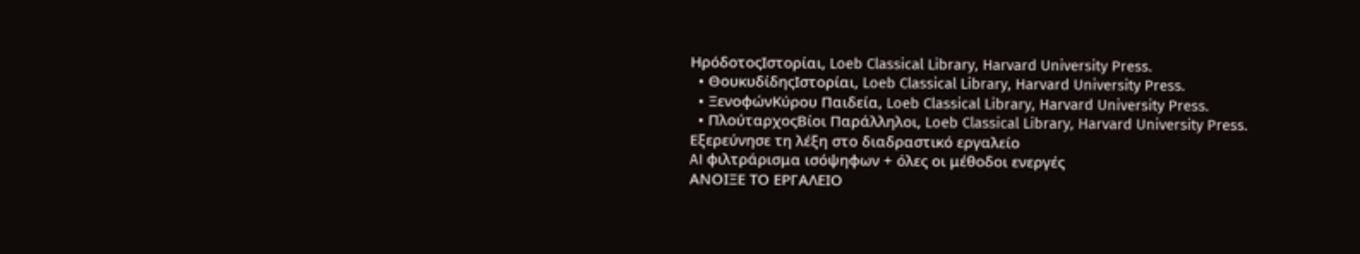ΗρόδοτοςΙστορίαι, Loeb Classical Library, Harvard University Press.
  • ΘουκυδίδηςΙστορίαι, Loeb Classical Library, Harvard University Press.
  • ΞενοφώνΚύρου Παιδεία, Loeb Classical Library, Harvard University Press.
  • ΠλούταρχοςΒίοι Παράλληλοι, Loeb Classical Library, Harvard University Press.
Εξερεύνησε τη λέξη στο διαδραστικό εργαλείο
AI φιλτράρισμα ισόψηφων + όλες οι μέθοδοι ενεργές
ΑΝΟΙΞΕ ΤΟ ΕΡΓΑΛΕΙΟ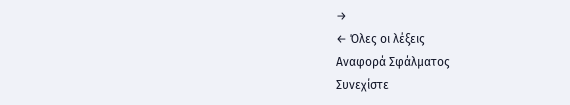→
← Όλες οι λέξεις
Αναφορά Σφάλματος
Συνεχίστε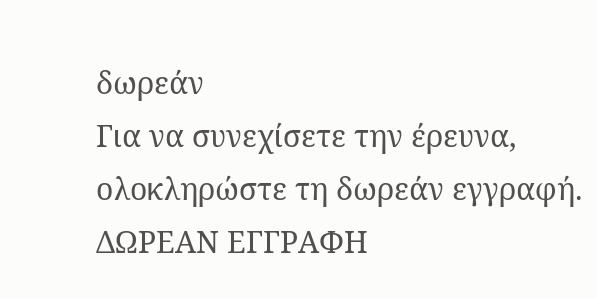δωρεάν
Για να συνεχίσετε την έρευνα, ολοκληρώστε τη δωρεάν εγγραφή.
ΔΩΡΕΑΝ ΕΓΓΡΑΦΗ